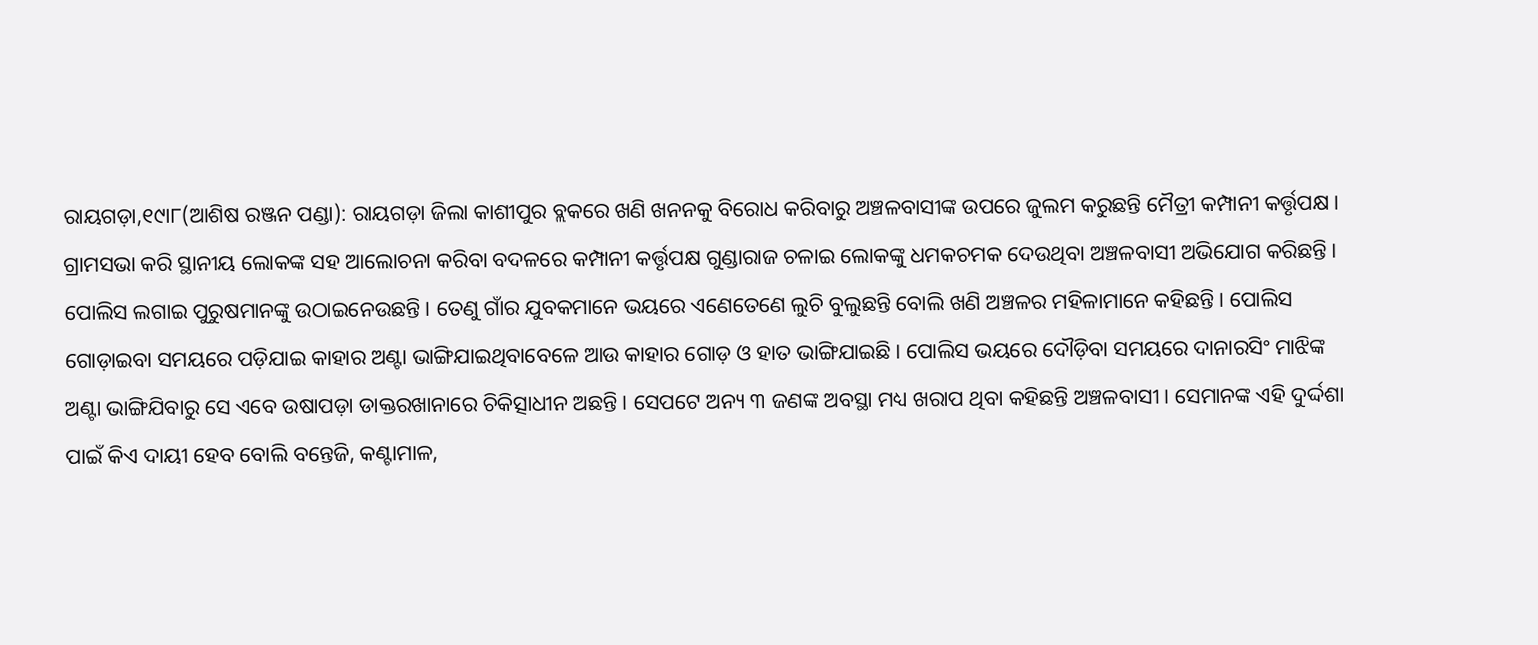ରାୟଗଡ଼ା,୧୯ା୮(ଆଶିଷ ରଞ୍ଜନ ପଣ୍ଡା): ରାୟଗଡ଼ା ଜିଲା କାଶୀପୁର ବ୍ଲକରେ ଖଣି ଖନନକୁ ବିରୋଧ କରିବାରୁ ଅଞ୍ଚଳବାସୀଙ୍କ ଉପରେ ଜୁଲମ କରୁଛନ୍ତି ମୈତ୍ରୀ କମ୍ପାନୀ କର୍ତ୍ତୃପକ୍ଷ। ଗ୍ରାମସଭା କରି ସ୍ଥାନୀୟ ଲୋକଙ୍କ ସହ ଆଲୋଚନା କରିବା ବଦଳରେ କମ୍ପାନୀ କର୍ତ୍ତୃପକ୍ଷ ଗୁଣ୍ଡାରାଜ ଚଳାଇ ଲୋକଙ୍କୁ ଧମକଚମକ ଦେଉଥିବା ଅଞ୍ଚଳବାସୀ ଅଭିଯୋଗ କରିଛନ୍ତି। ପୋଲିସ ଲଗାଇ ପୁରୁଷମାନଙ୍କୁ ଉଠାଇନେଉଛନ୍ତି। ତେଣୁ ଗାଁର ଯୁବକମାନେ ଭୟରେ ଏଣେତେଣେ ଲୁଚି ବୁଲୁଛନ୍ତି ବୋଲି ଖଣି ଅଞ୍ଚଳର ମହିଳାମାନେ କହିଛନ୍ତି। ପୋଲିସ ଗୋଡ଼ାଇବା ସମୟରେ ପଡ଼ିଯାଇ କାହାର ଅଣ୍ଟା ଭାଙ୍ଗିଯାଇଥିବାବେଳେ ଆଉ କାହାର ଗୋଡ଼ ଓ ହାତ ଭାଙ୍ଗିଯାଇଛି। ପୋଲିସ ଭୟରେ ଦୌଡ଼ିବା ସମୟରେ ଦାନାରସିଂ ମାଝିଙ୍କ ଅଣ୍ଟା ଭାଙ୍ଗିଯିବାରୁ ସେ ଏବେ ଉଷାପଡ଼ା ଡାକ୍ତରଖାନାରେ ଚିକିତ୍ସାଧୀନ ଅଛନ୍ତି। ସେପଟେ ଅନ୍ୟ ୩ ଜଣଙ୍କ ଅବସ୍ଥା ମଧ୍ୟ ଖରାପ ଥିବା କହିଛନ୍ତି ଅଞ୍ଚଳବାସୀ। ସେମାନଙ୍କ ଏହି ଦୁର୍ଦ୍ଦଶା ପାଇଁ କିଏ ଦାୟୀ ହେବ ବୋଲି ବନ୍ତେଜି, କଣ୍ଟାମାଳ,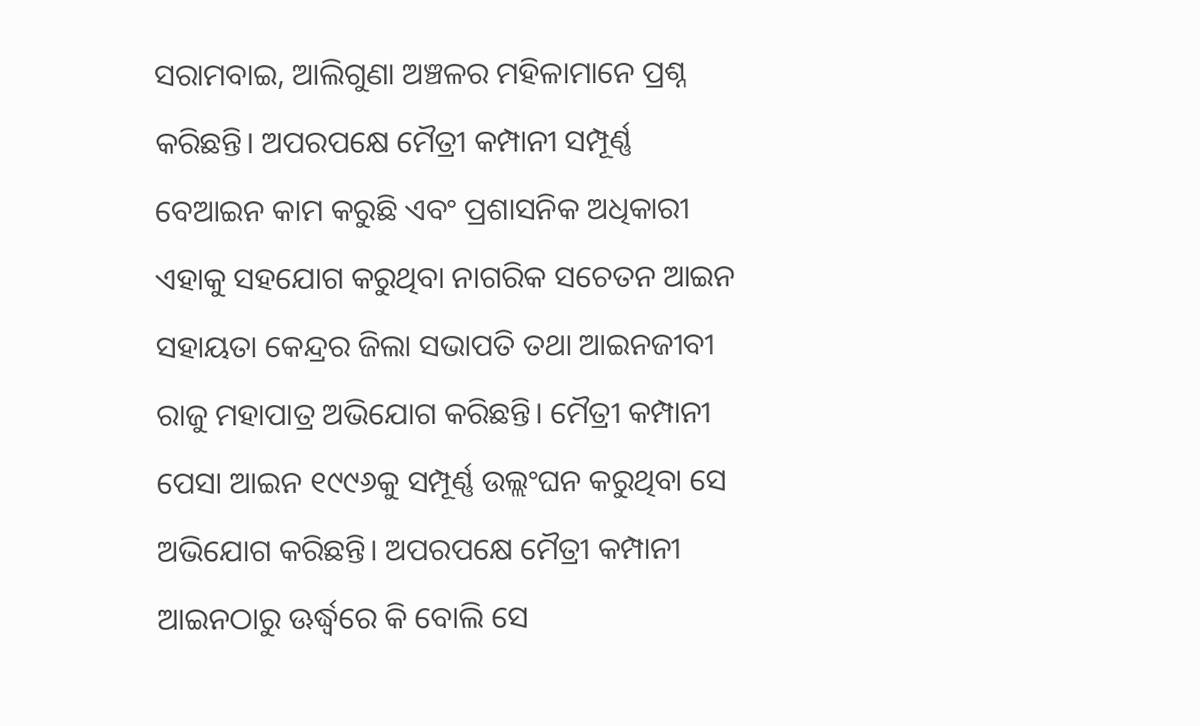ସରାମବାଇ, ଆଲିଗୁଣା ଅଞ୍ଚଳର ମହିଳାମାନେ ପ୍ରଶ୍ନ କରିଛନ୍ତି। ଅପରପକ୍ଷେ ମୈତ୍ରୀ କମ୍ପାନୀ ସମ୍ପୂର୍ଣ୍ଣ ବେଆଇନ କାମ କରୁଛି ଏବଂ ପ୍ରଶାସନିକ ଅଧିକାରୀ ଏହାକୁ ସହଯୋଗ କରୁଥିବା ନାଗରିକ ସଚେତନ ଆଇନ ସହାୟତା କେନ୍ଦ୍ରର ଜିଲା ସଭାପତି ତଥା ଆଇନଜୀବୀ ରାଜୁ ମହାପାତ୍ର ଅଭିଯୋଗ କରିଛନ୍ତି। ମୈତ୍ରୀ କମ୍ପାନୀ ପେସା ଆଇନ ୧୯୯୬କୁ ସମ୍ପୂର୍ଣ୍ଣ ଉଲ୍ଲଂଘନ କରୁଥିବା ସେ ଅଭିଯୋଗ କରିଛନ୍ତି। ଅପରପକ୍ଷେ ମୈତ୍ରୀ କମ୍ପାନୀ ଆଇନଠାରୁ ଊର୍ଦ୍ଧ୍ୱରେ କି ବୋଲି ସେ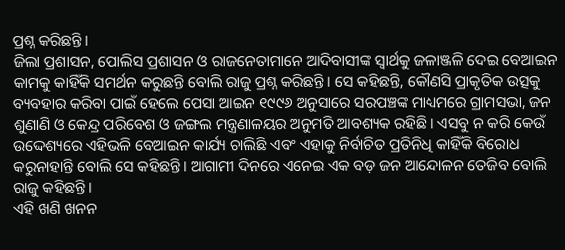ପ୍ରଶ୍ନ କରିଛନ୍ତି।
ଜିଲା ପ୍ରଶାସନ, ପୋଲିସ ପ୍ରଶାସନ ଓ ରାଜନେତାମାନେ ଆଦିବାସୀଙ୍କ ସ୍ବାର୍ଥକୁ ଜଳାଞ୍ଜଳି ଦେଇ ବେଆଇନ କାମକୁ କାହିଁକି ସମର୍ଥନ କରୁଛନ୍ତି ବୋଲି ରାଜୁ ପ୍ରଶ୍ନ କରିଛନ୍ତି। ସେ କହିଛନ୍ତି, କୌଣସି ପ୍ରାକୃତିକ ଉତ୍ସକୁ ବ୍ୟବହାର କରିବା ପାଇଁ ହେଲେ ପେସା ଆଇନ ୧୯୯୬ ଅନୁସାରେ ସରପଞ୍ଚଙ୍କ ମାଧ୍ୟମରେ ଗ୍ରାମସଭା, ଜନ ଶୁଣାଣି ଓ କେନ୍ଦ୍ର ପରିବେଶ ଓ ଜଙ୍ଗଲ ମନ୍ତ୍ରଣାଳୟର ଅନୁମତି ଆବଶ୍ୟକ ରହିଛି। ଏସବୁ ନ କରି କେଉଁ ଉଦ୍ଦେଶ୍ୟରେ ଏହିଭଳି ବେଆଇନ କାର୍ଯ୍ୟ ଚାଲିଛି ଏବଂ ଏହାକୁ ନିର୍ବାଚିତ ପ୍ରତିନିଧି କାହିଁକି ବିରୋଧ କରୁନାହାନ୍ତି ବୋଲି ସେ କହିଛନ୍ତି। ଆଗାମୀ ଦିନରେ ଏନେଇ ଏକ ବଡ଼ ଜନ ଆନ୍ଦୋଳନ ତେଜିବ ବୋଲି ରାଜୁ କହିଛନ୍ତି।
ଏହି ଖଣି ଖନନ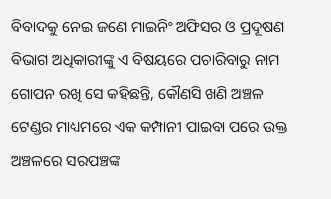ବିବାଦକୁ ନେଇ ଜଣେ ମାଇନିଂ ଅଫିସର ଓ ପ୍ରଦୂଷଣ ବିଭାଗ ଅଧିକାରୀଙ୍କୁ ଏ ବିଷୟରେ ପଚାରିବାରୁ ନାମ ଗୋପନ ରଖି ସେ କହିଛନ୍ତି, କୌଣସି ଖଣି ଅଞ୍ଚଳ ଟେଣ୍ଡର ମାଧ୍ୟମରେ ଏକ କମ୍ପାନୀ ପାଇବା ପରେ ଉକ୍ତ ଅଞ୍ଚଳରେ ସରପଞ୍ଚଙ୍କ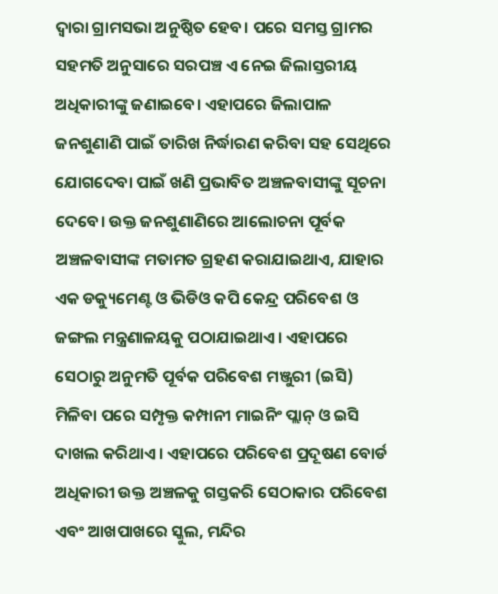ଦ୍ୱାରା ଗ୍ରାମସଭା ଅନୁଷ୍ଠିତ ହେବ। ପରେ ସମସ୍ତ ଗ୍ରାମର ସହମତି ଅନୁସାରେ ସରପଞ୍ଚ ଏ ନେଇ ଜିଲାସ୍ତରୀୟ ଅଧିକାରୀଙ୍କୁ ଜଣାଇବେ। ଏହାପରେ ଜିଲାପାଳ ଜନଶୁଣାଣି ପାଇଁ ତାରିଖ ନିର୍ଦ୍ଧାରଣ କରିବା ସହ ସେଥିରେ ଯୋଗଦେବା ପାଇଁ ଖଣି ପ୍ରଭାବିତ ଅଞ୍ଚଳବାସୀଙ୍କୁ ସୂଚନା ଦେବେ। ଉକ୍ତ ଜନଶୁଣାଣିରେ ଆଲୋଚନା ପୂର୍ବକ ଅଞ୍ଚଳବାସୀଙ୍କ ମତାମତ ଗ୍ରହଣ କରାଯାଇଥାଏ, ଯାହାର ଏକ ଡକ୍ୟୁମେଣ୍ଟ ଓ ଭିଡିଓ କପି କେନ୍ଦ୍ର ପରିବେଶ ଓ ଜଙ୍ଗଲ ମନ୍ତ୍ରଣାଳୟକୁ ପଠାଯାଇଥାଏ। ଏହାପରେ ସେଠାରୁ ଅନୁମତି ପୂର୍ବକ ପରିବେଶ ମଞ୍ଜୁରୀ (ଇସି) ମିଳିବା ପରେ ସମ୍ପୃକ୍ତ କମ୍ପାନୀ ମାଇନିଂ ପ୍ଲାନ୍ ଓ ଇସି ଦାଖଲ କରିଥାଏ। ଏହାପରେ ପରିବେଶ ପ୍ରଦୂଷଣ ବୋର୍ଡ ଅଧିକାରୀ ଉକ୍ତ ଅଞ୍ଚଳକୁ ଗସ୍ତକରି ସେଠାକାର ପରିବେଶ ଏବଂ ଆଖପାଖରେ ସ୍କୁଲ, ମନ୍ଦିର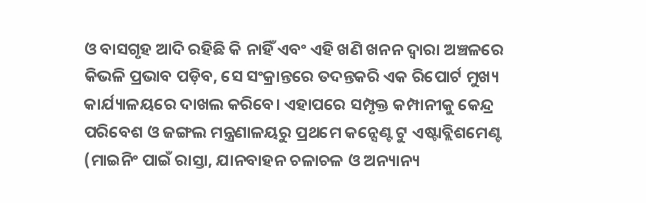ଓ ବାସଗୃହ ଆଦି ରହିଛି କି ନାହିଁ ଏବଂ ଏହି ଖଣି ଖନନ ଦ୍ୱାରା ଅଞ୍ଚଳରେ କିଭଳି ପ୍ରଭାବ ପଡ଼ିବ, ସେ ସଂକ୍ରାନ୍ତରେ ତଦନ୍ତକରି ଏକ ରିପୋର୍ଟ ମୁଖ୍ୟ କାର୍ଯ୍ୟାଳୟରେ ଦାଖଲ କରିବେ। ଏହାପରେ ସମ୍ପୃକ୍ତ କମ୍ପାନୀକୁ କେନ୍ଦ୍ର ପରିବେଶ ଓ ଜଙ୍ଗଲ ମନ୍ତ୍ରଣାଳୟରୁ ପ୍ରଥମେ କନ୍ସେଣ୍ଟ ଟୁ ଏଷ୍ଟାବ୍ଲିଶମେଣ୍ଟ (ମାଇନିଂ ପାଇଁ ରାସ୍ତା, ଯାନବାହନ ଚଳାଚଳ ଓ ଅନ୍ୟାନ୍ୟ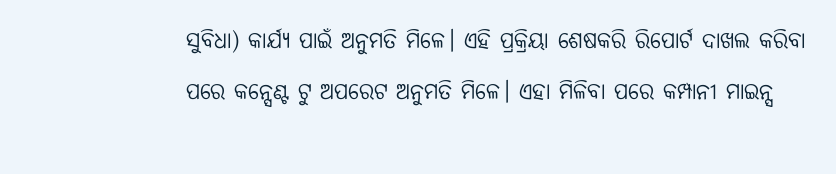ସୁବିଧା) କାର୍ଯ୍ୟ ପାଇଁ ଅନୁମତି ମିଳେ। ଏହି ପ୍ରକ୍ରିୟା ଶେଷକରି ରିପୋର୍ଟ ଦାଖଲ କରିବା ପରେ କନ୍ସେଣ୍ଟ ଟୁ ଅପରେଟ ଅନୁମତି ମିଳେ। ଏହା ମିଳିବା ପରେ କମ୍ପାନୀ ମାଇନ୍ସ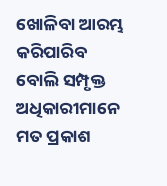ଖୋଳିବା ଆରମ୍ଭ କରିପାରିବ ବୋଲି ସମ୍ପୃକ୍ତ ଅଧିକାରୀମାନେ ମତ ପ୍ରକାଶ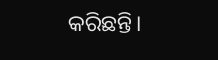କରିଛନ୍ତି।